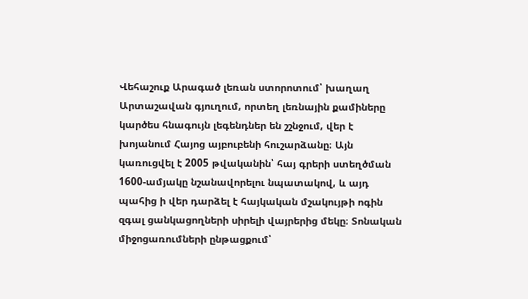Վեհաշուք Արագած լեռան ստորոտում՝ խաղաղ Արտաշավան գյուղում, որտեղ լեռնային քամիները կարծես հնագույն լեգենդներ են շշնջում, վեր է խոյանում Հայոց այբուբենի հուշարձանը։ Այն կառուցվել է 2005 թվականին՝ հայ գրերի ստեղծման 1600-ամյակը նշանավորելու նպատակով, և այդ պահից ի վեր դարձել է հայկական մշակույթի ոգին զգալ ցանկացողների սիրելի վայրերից մեկը։ Տոնական միջոցառումների ընթացքում՝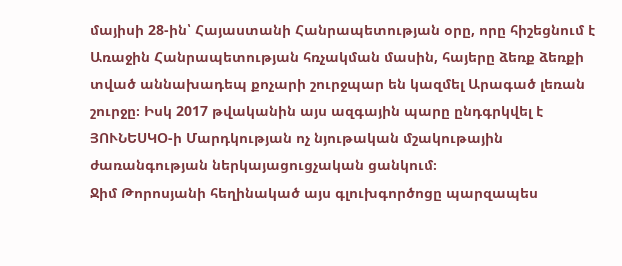մայիսի 28-ին՝ Հայաստանի Հանրապետության օրը, որը հիշեցնում է Առաջին Հանրապետության հռչակման մասին, հայերը ձեռք ձեռքի տված աննախադեպ քոչարի շուրջպար են կազմել Արագած լեռան շուրջը։ Իսկ 2017 թվականին այս ազգային պարը ընդգրկվել է ՅՈՒՆԵՍԿՕ-ի Մարդկության ոչ նյութական մշակութային ժառանգության ներկայացուցչական ցանկում։
Ջիմ Թորոսյանի հեղինակած այս գլուխգործոցը պարզապես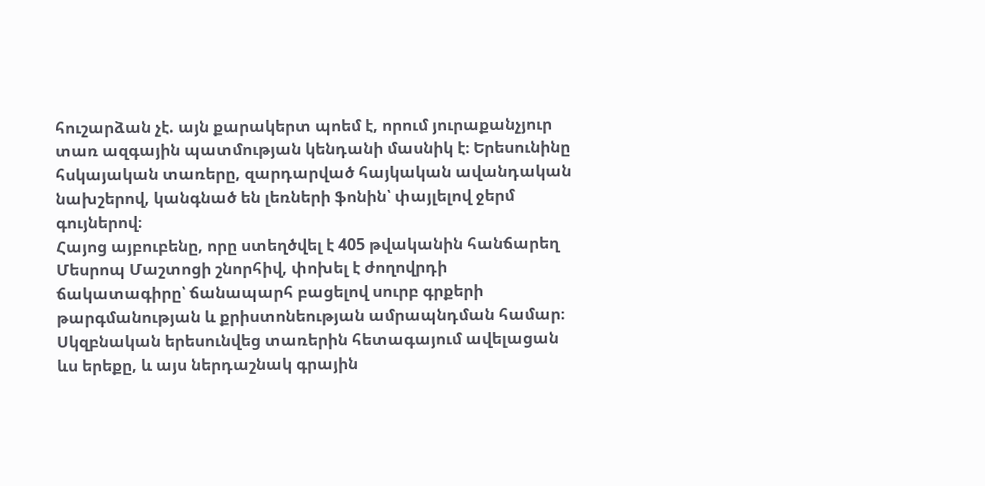հուշարձան չէ. այն քարակերտ պոեմ է, որում յուրաքանչյուր տառ ազգային պատմության կենդանի մասնիկ է։ Երեսունինը հսկայական տառերը, զարդարված հայկական ավանդական նախշերով, կանգնած են լեռների ֆոնին՝ փայլելով ջերմ գույներով։
Հայոց այբուբենը, որը ստեղծվել է 405 թվականին հանճարեղ Մեսրոպ Մաշտոցի շնորհիվ, փոխել է ժողովրդի ճակատագիրը՝ ճանապարհ բացելով սուրբ գրքերի թարգմանության և քրիստոնեության ամրապնդման համար։ Սկզբնական երեսունվեց տառերին հետագայում ավելացան ևս երեքը, և այս ներդաշնակ գրային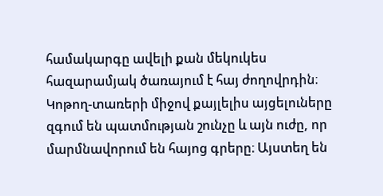համակարգը ավելի քան մեկուկես հազարամյակ ծառայում է հայ ժողովրդին։
Կոթող-տառերի միջով քայլելիս այցելուները զգում են պատմության շունչը և այն ուժը, որ մարմնավորում են հայոց գրերը։ Այստեղ են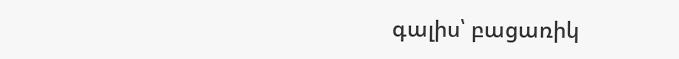գալիս՝ բացառիկ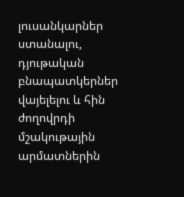լուսանկարներ ստանալու, դյութական բնապատկերներ վայելելու և հին ժողովրդի մշակութային արմատներին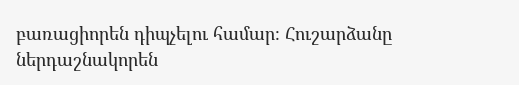բառացիորեն դիպչելու համար։ Հուշարձանը ներդաշնակորեն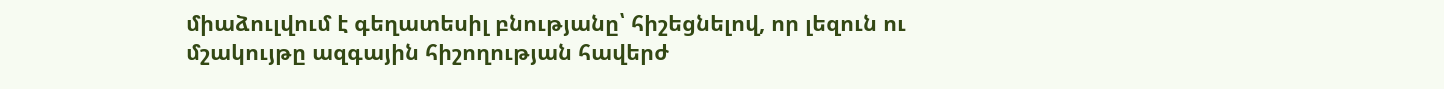միաձուլվում է գեղատեսիլ բնությանը՝ հիշեցնելով, որ լեզուն ու մշակույթը ազգային հիշողության հավերժ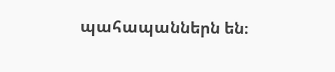պահապաններն են։